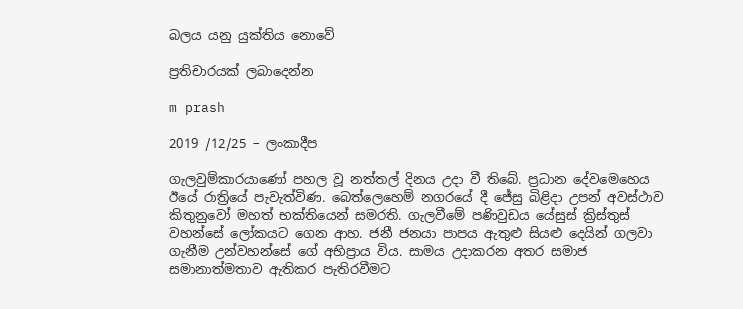බලය යනු යුක්තිය නොවේ

ප්‍රතිචාරයක් ලබාදෙන්න

m prash

2019 /12/25 – ලංකාදීප

ගැලවුම්කාරයාණෝ පහල වූ නත්තල් දිනය උදා වී තිබේ. ප්‍රධාන දේවමෙහෙය ඊයේ රාත්‍රියේ පැවැත්විණ. බෙත්ලෙහෙම් නගරයේ දී ජේසු බිළිදා උපන් අවස්ථාව කිතුනුවෝ මහත් භක්තියෙන් සමරති. ගැලවීමේ පණිවුඩය යේසුස් ක්‍රිස්තුස් වහන්සේ ලෝකයට ගෙන ආහ. ජනී ජනයා පාපය ඇතුළු සියළු දෙයින් ගලවා ගැනීම උන්වහන්සේ ගේ අභිප්‍රාය විය. සාමය උදාකරන අතර සමාජ සමානාත්මතාව ඇතිකර පැතිරවීමට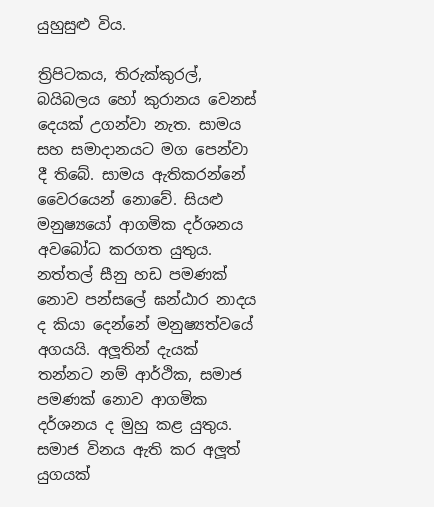යුහුසුළු විය.

ත්‍රිපිටකය, තිරුක්කුරල්, බයිබලය හෝ කුරානය වෙනස් දෙයක් උගන්වා නැත. සාමය සහ සමාදානයට මග පෙන්වා දී තිබේ. සාමය ඇතිකරන්නේ වෛරයෙන් නොවේ. සියළු මනුෂ්‍යයෝ ආගමික දර්ශනය අවබෝධ කරගත යුතුය. නත්තල් සීනු හඩ පමණක් නොව පන්සලේ ඝන්ඨාර නාදය ද කියා දෙන්නේ මනුෂ්‍යත්වයේ අගයයි. අලූතින් දැයක් තන්නට නම් ආර්ථික, සමාජ පමණක් නොව ආගමික දර්ශනය ද මුහු කළ යුතුය. සමාජ විනය ඇති කර අලූත් යුගයක්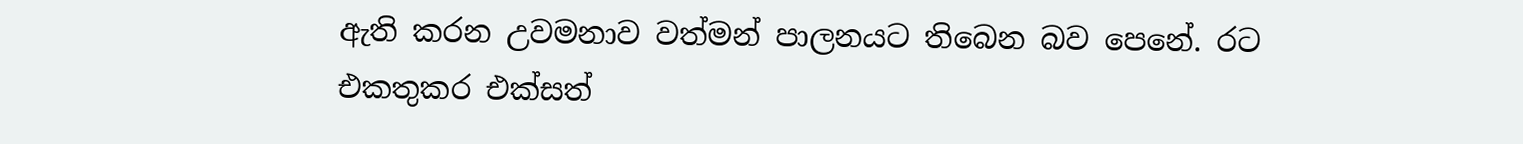ඇති කරන උවමනාව වත්මන් පාලනයට තිබෙන බව පෙනේ. රට එකතුකර එක්සත්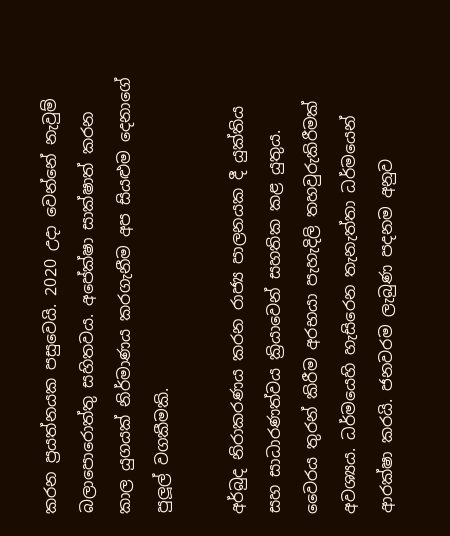කරන ප්‍රයත්නයක පසුවෙයි. 2020 උදා වෙන්නේ නැවුම් බලාපොරොත්තු සහිතවය. අපේක්ෂා සාක්ෂාත් කරන කාල යුගයක් නිර්මාණය කරගැනීම අප සියළුම දෙනාගේ පුලූල් වගකීමකි.

අර්බුද නිරාකරණය කරන රාජ්‍ය පාලනයක දී යුක්තිය සහ සාධාරණත්වය ක්‍රියාවෙන් සහතික කළ යුතුය. වෛරය තුරන් කිරීම අරභයා පැහැදිලි තහවුරුකිරීමක් අවශ්‍යය. ධර්මයෙහි හැසිරෙන තැනැත්තා ධර්මයෙන් ආරක්ෂා කරයි. ජනවරම ලැබුණ පදනම අනුව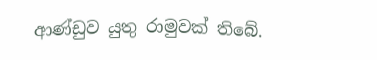ආණ්ඩුව යුතු රාමුවක් තිබේ.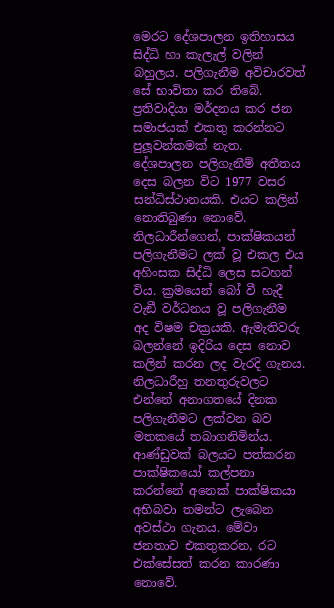මෙරට දේශපාලන ඉතිහාසය සිද්ධි හා කැලැල් වලින් බහුලය. පලිගැනීම අවිචාරවත් සේ භාවිතා කර තිබේ. ප්‍රතිවාදියා මර්දනය කර ජන සමාජයක් එකතු කරන්නට පුලූවන්කමක් නැත. දේශපාලන පලිගැනීම් අතීතය දෙස බලන විට 1977 වසර සන්ධිස්ථානයකි. එයට කලින් නොතිබුණා නොවේ. නිලධාරීන්ගෙන්, පාක්ෂිකයන් පලිගැනීමට ලක් වූ එකල එය අහිංසක සිද්ධි ලෙස සටහන් විය. ක්‍රමයෙන් බෝ වී හැදී වැඞී වර්ධනය වූ පලිගැනීම අද විෂම චක්‍රයකි. ඇමැතිවරු බලන්නේ ඉදිරිය දෙස නොව කලින් කරන ලද වැරදි ගැනය. නිලධාරීහු තනතුරුවලට එන්නේ අනාගතයේ දිනක පලිගැනීමට ලක්වන බව මතකයේ තබාගනිමින්ය. ආණ්ඩුවක් බලයට පත්කරන පාක්ෂිකයෝ කල්පනා කරන්නේ අනෙක් පාක්ෂිකයා අභිබවා තමන්ට ලැබෙන අවස්ථා ගැනය. මේවා ජනතාව එකතුකරන, රට එක්සේසත් කරන කාරණා නොවේ.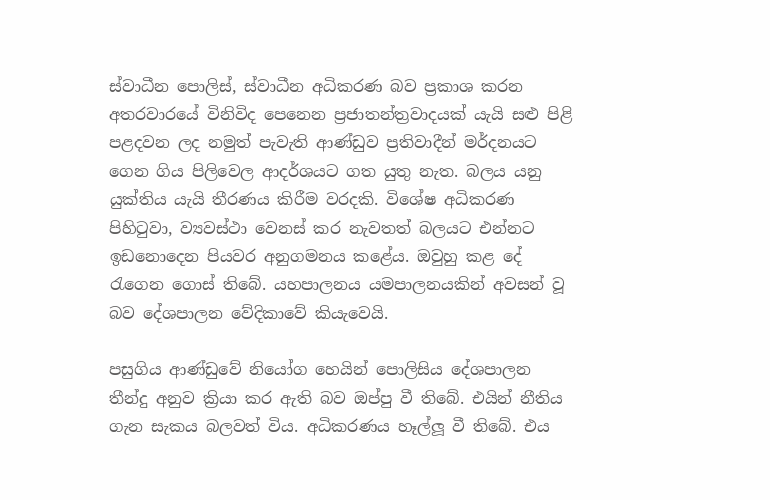ස්වාධීන පොලිස්, ස්වාධීන අධිකරණ බව ප්‍රකාශ කරන අතරවාරයේ විනිවිද පෙනෙන ප්‍රජාතන්ත්‍රවාදයක් යැයි සළු පිළි පළදවන ලද නමුත් පැවැති ආණ්ඩුව ප්‍රතිවාදීන් මර්දනයට ගෙන ගිය පිලිවෙල ආදර්ශයට ගත යුතු නැත. බලය යනු යුක්තිය යැයි තීරණය කිරීම වරදකි. විශේෂ අධිකරණ පිහිටුවා, ව්‍යවස්ථා වෙනස් කර නැවතත් බලයට එන්නට ඉඩනොදෙන පියවර අනුගමනය කළේය. ඔවුහු කළ දේ රැගෙන ගොස් තිබේ. යහපාලනය යමපාලනයකින් අවසන් වූ බව දේශපාලන වේදිකාවේ කියැවෙයි.

පසුගිය ආණ්ඩුවේ නියෝග හෙයින් පොලිසිය දේශපාලන තීන්දු අනුව ක්‍රියා කර ඇති බව ඔප්පු වී තිබේ. එයින් නීතිය ගැන සැකය බලවත් විය. අධිකරණය හෑල්ලූ වී තිබේ. එය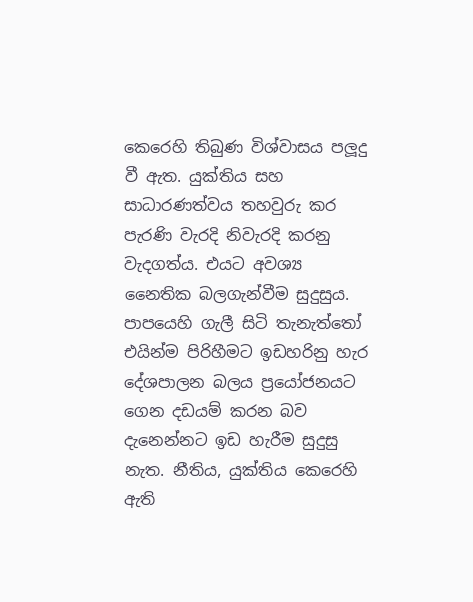කෙරෙහි තිබුණ විශ්වාසය පලූදු වී ඇත. යුක්තිය සහ සාධාරණත්වය තහවුරු කර පැරණි වැරදි නිවැරදි කරනු වැදගත්ය. එයට අවශ්‍ය නෛතික බලගැන්වීම සුදුසුය. පාපයෙහි ගැලී සිටි තැනැත්තෝ එයින්ම පිරිහීමට ඉඩහරිනු හැර දේශපාලන බලය ප්‍රයෝජනයට ගෙන දඩයම් කරන බව දැනෙන්නට ඉඩ හැරීම සුදුසු නැත. නීතිය, යුක්තිය කෙරෙහි ඇති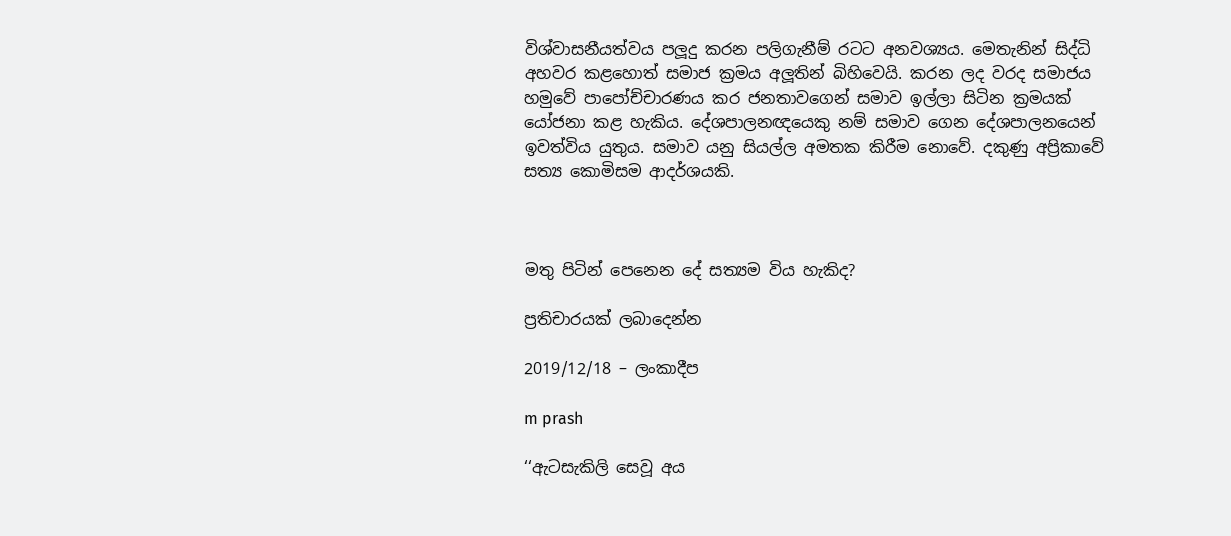විශ්වාසනීයත්වය පලූදු කරන පලිගැනීම් රටට අනවශ්‍යය. මෙතැනින් සිද්ධි අහවර කළහොත් සමාජ ක්‍රමය අලූතින් බිහිවෙයි. කරන ලද වරද සමාජය හමුවේ පාපෝච්චාරණය කර ජනතාවගෙන් සමාව ඉල්ලා සිටින ක්‍රමයක් යෝජනා කළ හැකිය. දේශපාලනඥයෙකු නම් සමාව ගෙන දේශපාලනයෙන් ඉවත්විය යුතුය. සමාව යනු සියල්ල අමතක කිරීම නොවේ. දකුණු අප්‍රිකාවේ සත්‍ය කොමිසම ආදර්ශයකි.



මතු පිටින් පෙනෙන දේ සත්‍යම විය හැකිද?

ප්‍රතිචාරයක් ලබාදෙන්න

2019/12/18 – ලංකාදීප

m prash

‘‘ඇටසැකිලි සෙවූ අය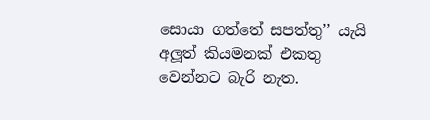සොයා ගත්තේ සපත්තු’’ යැයි අලූත් කියමනක් එකතු වෙන්නට බැරි නැත.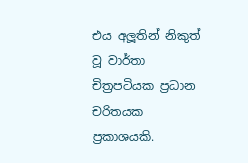එය අලූතින් නිකුත් වූ වාර්තා චිත්‍රපටියක ප්‍රධාන චරිතයක ප්‍රකාශයකි.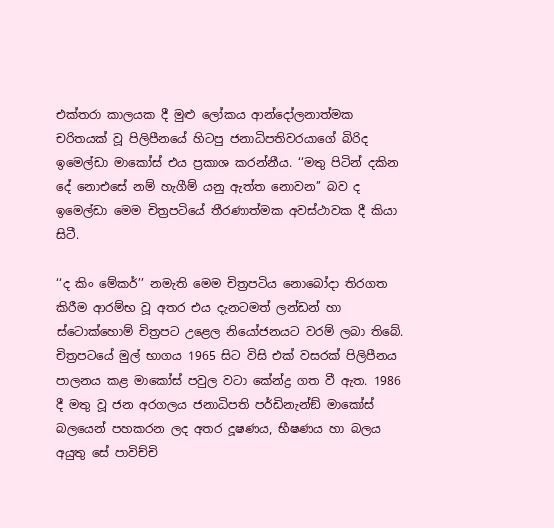එක්තරා කාලයක දී මුළු ලෝකය ආන්දෝලනාත්මක චරිතයක් වූ පිලිපීනයේ හිටපු ජනාධිපතිවරයාගේ බිරිද ඉමෙල්ඩා මාකෝස් එය ප්‍රකාශ කරන්නීය. ‘‘මතු පිටින් දකින දේ නොඑසේ නම් හැගීම් යනු ඇත්ත නොවන’’ බව ද ඉමෙල්ඩා මෙම චිත්‍රපටියේ තීරණාත්මක අවස්ථාවක දී කියා සිටී.

‘‘ද කිං මේකර්’’ නමැති මෙම චිත්‍රපටිය නොබෝදා තිරගත කිරීම ආරම්භ වූ අතර එය දැනටමත් ලන්ඩන් හා ස්ටොක්හොම් චිත්‍රපට උළෙල නියෝජනයට වරම් ලබා තිබේ. චිත්‍රපටයේ මුල් භාගය 1965 සිට විසි එක් වසරක් පිලිපීනය පාලනය කළ මාකෝස් පවුල වටා කේන්ද්‍ර ගත වී ඇත. 1986 දී මතු වූ ජන අරගලය ජනාධිපති පර්ඩිනැන්ඞ් මාකෝස් බලයෙන් පහකරන ලද අතර දූෂණය, භීෂණය හා බලය අයුතු සේ පාවිච්චි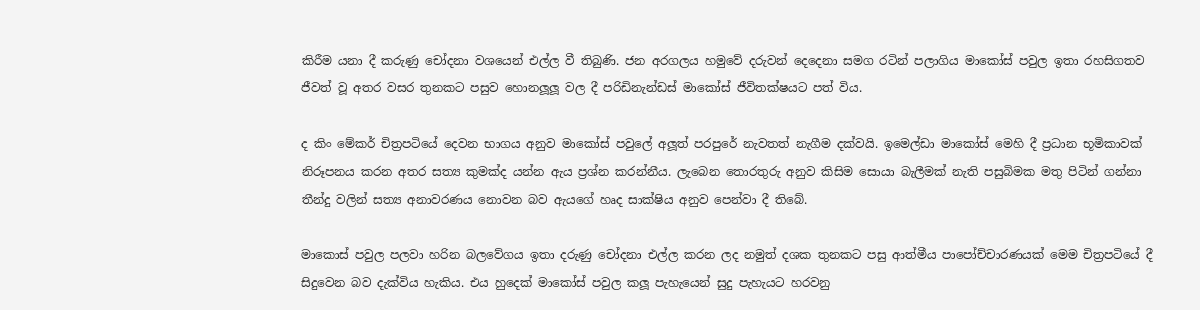කිරීම යනා දී කරුණු චෝදනා වශයෙන් එල්ල වී තිබුණි. ජන අරගලය හමුවේ දරුවන් දෙදෙනා සමග රටින් පලාගිය මාකෝස් පවුල ඉතා රහසිගතව ජීවත් වූ අතර වසර තුනකට පසුව හොනලූලූ වල දී පරිඩිනැන්ඩස් මාකෝස් ජීවිතක්ෂයට පත් විය.

ද කිං මේකර් චිත්‍රපටියේ දෙවන භාගය අනුව මාකෝස් පවුලේ අලූත් පරපුරේ නැවතත් නැගීම දක්වයි. ඉමෙල්ඩා මාකෝස් මෙහි දී ප්‍රධාන භූමිකාවක් නිරූපනය කරන අතර සත්‍ය කුමක්ද යන්න ඇය ප්‍රශ්න කරන්නීය. ලැබෙන තොරතුරු අනුව කිසිම සොයා බැලීමක් නැති පසුබිමක මතු පිටින් ගන්නා තීන්දු වලින් සත්‍ය අනාවරණය නොවන බව ඇයගේ හෘද සාක්ෂිය අනුව පෙන්වා දී තිබේ.

මාකොස් පවුල පලවා හරින බලවේගය ඉතා දරුණු චෝදනා එල්ල කරන ලද නමුත් දශක තුනකට පසු ආත්මීය පාපෝච්චාරණයක් මෙම චිත්‍රපටියේ දී සිදුවෙන බව දැක්විය හැකිය. එය හුදෙක් මාකෝස් පවුල කලූ පැහැයෙන් සුදු පැහැයට හරවනු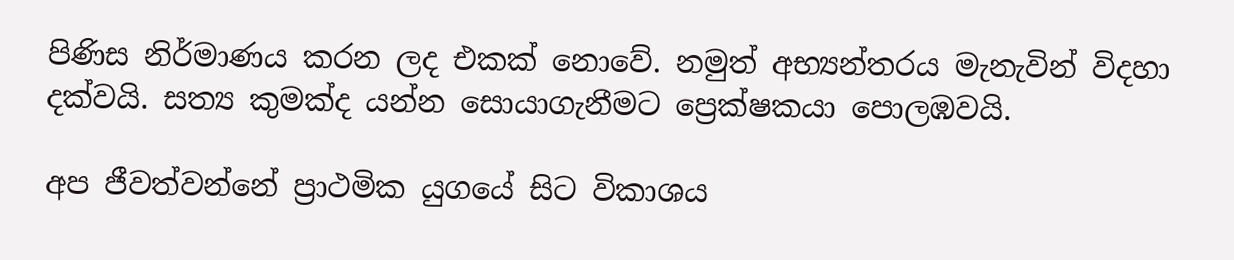පිණිස නිර්මාණය කරන ලද එකක් නොවේ. නමුත් අභ්‍යන්තරය මැනැවින් විදහා දක්වයි. සත්‍ය කුමක්ද යන්න සොයාගැනීමට ප්‍රෙක්ෂකයා පොලඹවයි.

අප ජීවත්වන්නේ ප්‍රාථමික යුගයේ සිට විකාශය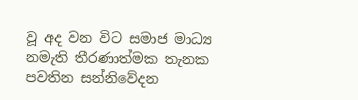වූ අද වන විට සමාජ මාධ්‍ය නමැති තීරණාත්මක තැනක පවතින සන්නිවේදන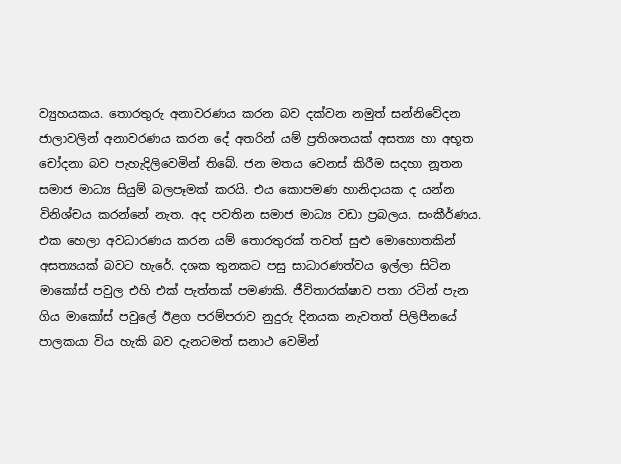ව්‍යුහයකය. තොරතුරු අනාවරණය කරන බව දක්වන නමුත් සන්නිවේදන ජාලාවලින් අනාවරණය කරන දේ අතරින් යම් ප්‍රතිශතයක් අසත්‍ය හා අභූත චෝදනා බව පැහැදිලිවෙමින් තිබේ. ජන මතය වෙනස් කිරීම සදහා නූතන සමාජ මාධ්‍ය සියුම් බලපෑමක් කරයි. එය කොපමණ හානිදායක ද යන්න විනිශ්චය කරන්නේ නැත. අද පවතින සමාජ මාධ්‍ය වඩා ප්‍රබලය. සංකීර්ණය. එක හෙලා අවධාරණය කරන යම් තොරතුරක් තවත් සුළු මොහොතකින් අසත්‍යයක් බවට හැරේ. දශක තුනකට පසු සාධාරණත්වය ඉල්ලා සිටින මාකෝස් පවුල එහි එක් පැත්තක් පමණකි. ජීවිතාරක්ෂාව පතා රටින් පැන ගිය මාකෝස් පවුලේ ඊළග පරම්පරාව නුදුරු දිනයක නැවතත් පිලිපීනයේ පාලකයා විය හැකි බව දැනටමත් සනාථ වෙමින්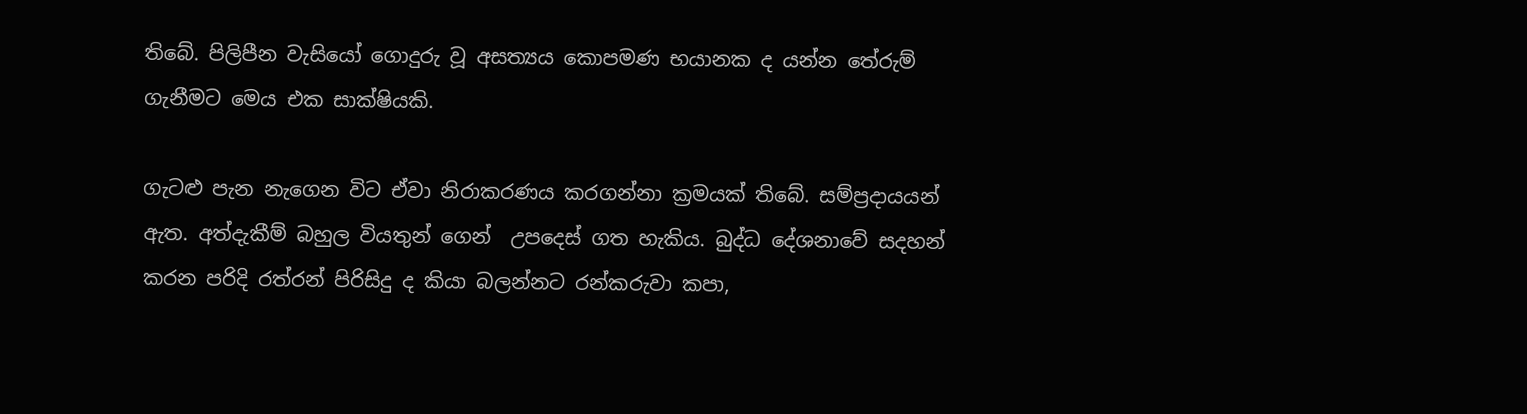තිබේ. පිලිපීන වැසියෝ ගොදුරු වූ අසත්‍යය කොපමණ භයානක ද යන්න තේරුම් ගැනීමට මෙය එක සාක්ෂියකි.

ගැටළු පැන නැගෙන විට ඒවා නිරාකරණය කරගන්නා ක්‍රමයක් තිබේ. සම්ප්‍රදායයන් ඇත. අත්දැකීම් බහුල වියතුන් ගෙන්  උපදෙස් ගත හැකිය. බුද්ධ දේශනාවේ සදහන් කරන පරිදි රත්රන් පිරිසිදු ද කියා බලන්නට රන්කරුවා කපා,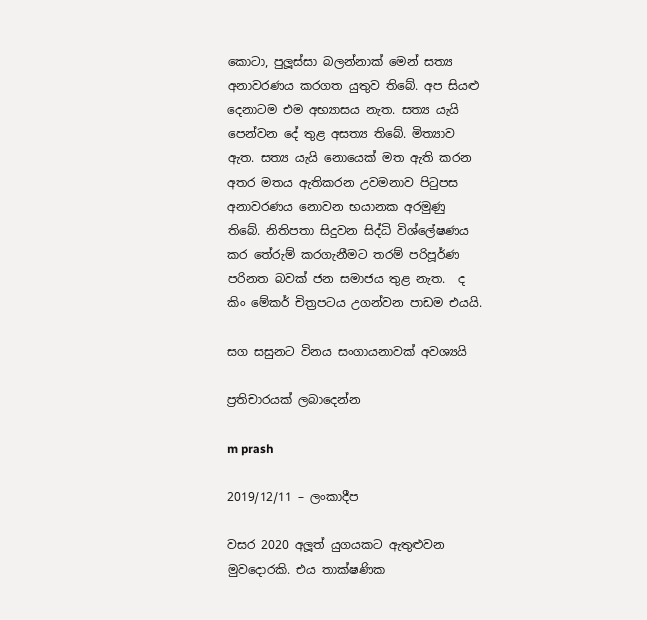කොටා, පුලූස්සා බලන්නාක් මෙන් සත්‍ය අනාවරණය කරගත යුතුව තිබේ. අප සියළු දෙනාටම එම අභ්‍යාසය නැත. සත්‍ය යැයි පෙන්වන දේ තුළ අසත්‍ය තිබේ. මිත්‍යාව ඇත. සත්‍ය යැයි නොයෙක් මත ඇති කරන අතර මතය ඇතිකරන උවමනාව පිටුපස අනාවරණය නොවන භයානක අරමුණු තිබේ. නිතිපතා සිදුවන සිද්ධි විශ්ලේෂණය කර තේරුම් කරගැනීමට තරම් පරිපූර්ණ පරිනත බවක් ජන සමාජය තුළ නැත.  ද කිං මේකර් චිත්‍රපටය උගන්වන පාඩම එයයි.

සග සසුනට විනය සංගායනාවක් අවශ්‍යයි

ප්‍රතිචාරයක් ලබාදෙන්න

m prash

2019/12/11 – ලංකාදීප

වසර 2020 අලූත් යුගයකට ඇතුළුවන මුවදොරකි. එය තාක්ෂණික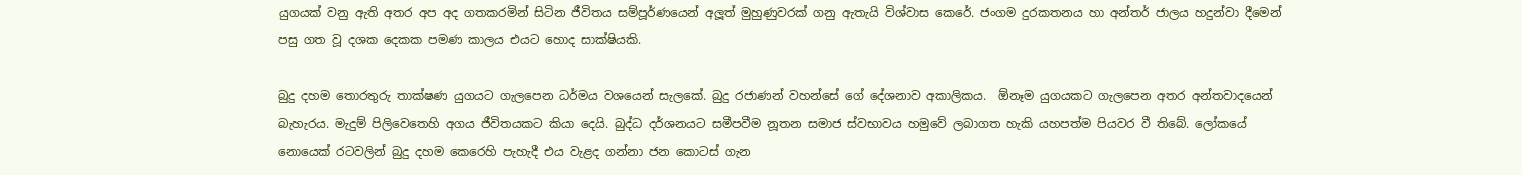යුගයක් වනු ඇති අතර අප අද ගතකරමින් සිටින ජීවිතය සම්පූර්ණයෙන් අලූත් මුහුණුවරක් ගනු ඇතැයි විශ්වාස කෙරේ. ජංගම දුරකතනය හා අන්තර් ජාලය හදුන්වා දීමෙන් පසු ගත වූ දශක දෙකක පමණ කාලය එයට හොද සාක්ෂියකි.

බුදු දහම තොරතුරු තාක්ෂණ යුගයට ගැලපෙන ධර්මය වශයෙන් සැලකේ. බුදු රජාණන් වහන්සේ ගේ දේශනාව අකාලිකය.  ඕනෑම යුගයකට ගැලපෙන අතර අන්තවාදයෙන් බැහැරය. මැදුම් පිලිවෙතෙහි අගය ජීවිතයකට කියා දෙයි. බුද්ධ දර්ශනයට සමීපවීම නූතන සමාජ ස්වභාවය හමුවේ ලබාගත හැකි යහපත්ම පියවර වී තිබේ. ලෝකයේ නොයෙක් රටවලින් බුදු දහම කෙරෙහි පැහැදී එය වැළද ගන්නා ජන කොටස් ගැන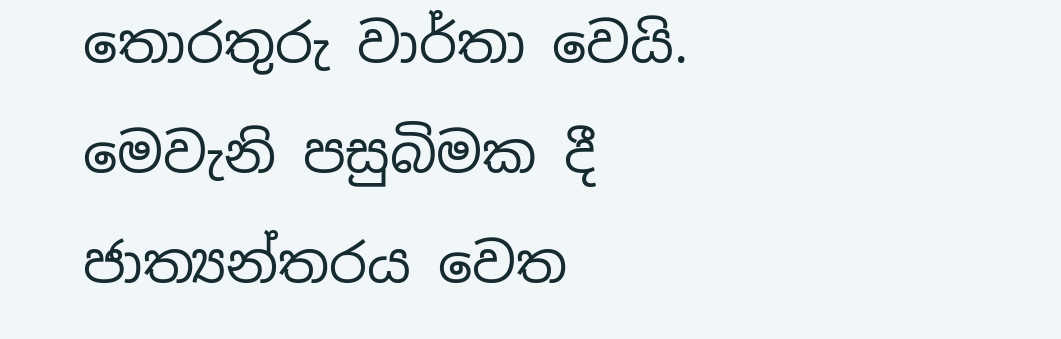තොරතුරු වාර්තා වෙයි. මෙවැනි පසුබිමක දී ජාත්‍යන්තරය වෙත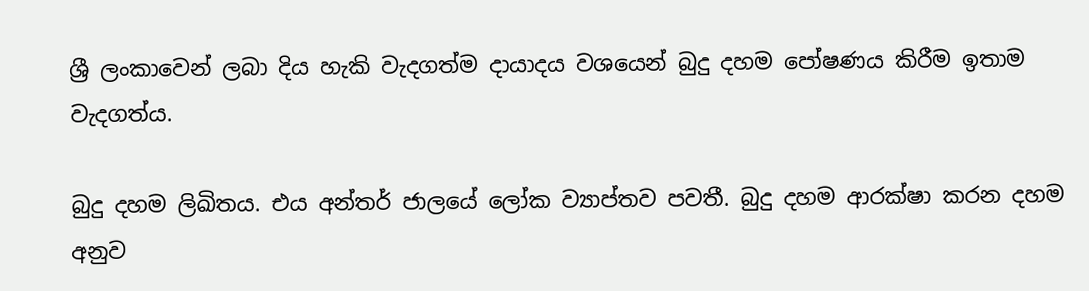ශ්‍රී ලංකාවෙන් ලබා දිය හැකි වැදගත්ම දායාදය වශයෙන් බුදු දහම පෝෂණය කිරීම ඉතාම වැදගත්ය.

බුදු දහම ලිඛිතය. එය අන්තර් ජාලයේ ලෝක ව්‍යාප්තව පවතී. බුදු දහම ආරක්ෂා කරන දහම අනුව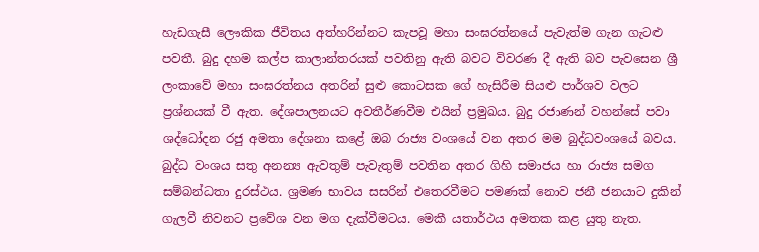හැඩගැසී ලෞකික ජීවිතය අත්හරින්නට කැපවූ මහා සංඝරත්නයේ පැවැත්ම ගැන ගැටළු පවතී. බුදු දහම කල්ප කාලාන්තරයක් පවතිනු ඇති බවට විවරණ දී ඇති බව පැවසෙන ශ්‍රී ලංකාවේ මහා සංඝරත්නය අතරින් සුළු කොටසක ගේ හැසිරීම සියළු පාර්ශව වලට ප්‍රශ්නයක් වී ඇත. දේශපාලනයට අවතීර්ණවීම එයින් ප්‍රමුඛය. බුදු රජාණන් වහන්සේ පවා ශද්ධෝදන රජු අමතා දේශනා කළේ ඔබ රාජ්‍ය වංශයේ වන අතර මම බුද්ධවංශයේ බවය. බුද්ධ වංශය සතු අනන්‍ය ඇවතුම් පැවැතුම් පවතින අතර ගිහි සමාජය හා රාජ්‍ය සමග සම්බන්ධතා දුරස්ථය. ශ්‍රමණ භාවය සසරින් එතෙරවීමට පමණක් නොව ජනී ජනයාට දුකින් ගැලවී නිවනට ප්‍රවේශ වන මග දැක්වීමටය. මෙකී යතාර්ථය අමතක කළ යුතු නැත.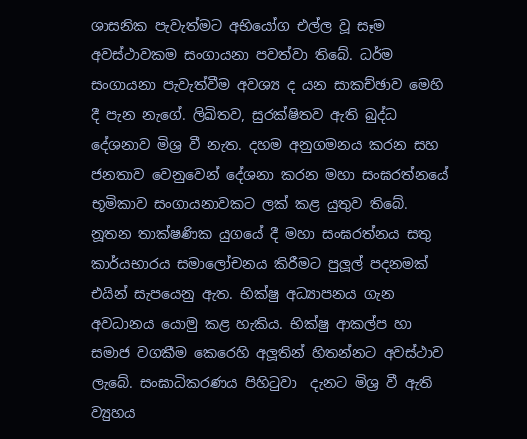ශාසනික පැවැත්මට අභියෝග එල්ල වූ සෑම අවස්ථාවකම සංගායනා පවත්වා තිබේ. ධර්ම සංගායනා පැවැත්වීම අවශ්‍ය ද යන සාකච්ඡාව මෙහි දී පැන නැගේ. ලිඛිතව, සුරක්ෂිතව ඇති බුද්ධ දේශනාව මිශ්‍ර වී නැත. දහම අනුගමනය කරන සහ ජනතාව වෙනුවෙන් දේශනා කරන මහා සංඝරත්නයේ භූමිකාව සංගායනාවකට ලක් කළ යුතුව තිබේ. නූතන තාක්ෂණික යුගයේ දී මහා සංඝරත්නය සතු කාර්යභාරය සමාලෝචනය කිරීමට පුලූල් පදනමක් එයින් සැපයෙනු ඇත. භික්ෂු අධ්‍යාපනය ගැන අවධානය යොමු කළ හැකිය. භික්ෂු ආකල්ප හා සමාජ වගකීම කෙරෙහි අලූතින් හිතන්නට අවස්ථාව ලැබේ. සංඝාධිකරණය පිහිටුවා  දැනට මිශ්‍ර වී ඇති ව්‍යුහය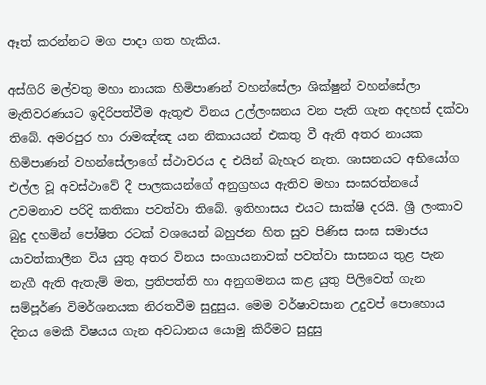ඈත් කරන්නට මග පාදා ගත හැකිය.

අස්ගිරි මල්වතු මහා නායක හිමිපාණන් වහන්සේලා ශික්ෂුන් වහන්සේලා මැතිවරණයට ඉදිරිපත්වීම ඇතුළු විනය උල්ලංඝනය වන පැති ගැන අදහස් දක්වා තිබේ. අමරපුර හා රාමඤ්ඤ යන නිකායයන් එකතු වී ඇති අතර නායක හිමිපාණන් වහන්සේලාගේ ස්ථාවරය ද එයින් බැහැර නැත. ශාසනයට අභියෝග එල්ල වූ අවස්ථාවේ දී පාලකයන්ගේ අනුග්‍රහය ඇතිව මහා සංඝරත්නයේ උවමනාව පරිදි කතිකා පවත්වා තිබේ. ඉතිහාසය එයට සාක්ෂි දරයි. ශ්‍රී ලංකාව බුදු දහමින් පෝෂිත රටක් වශයෙන් බහුජන හිත සුව පිණිස සංඝ සමාජය යාවත්කාලීන විය යුතු අතර විනය සංගායනාවක් පවත්වා සාසනය තුළ පැන නැගී ඇති ඇතැම් මත, ප්‍රතිපත්ති හා අනුගමනය කළ යුතු පිලිවෙත් ගැන සම්පූර්ණ විමර්ශනයක නිරතවීම සුදුසුය. මෙම වර්ෂාවසාන උදුවප් පොහොය දිනය මෙකී විෂයය ගැන අවධානය යොමු කිරීමට සුදුසු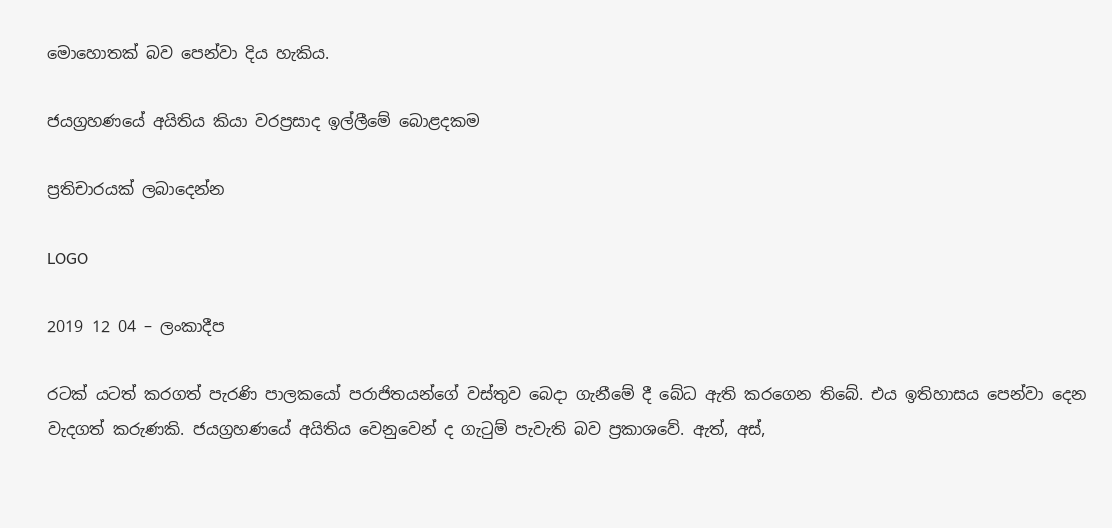මොහොතක් බව පෙන්වා දිය හැකිය.

ජයග්‍රහණයේ අයිතිය කියා වරප්‍රසාද ඉල්ලීමේ බොළදකම

ප්‍රතිචාරයක් ලබාදෙන්න

LOGO

2019 12 04 – ලංකාදීප

රටක් යටත් කරගත් පැරණි පාලකයෝ පරාජිතයන්ගේ වස්තුව බෙදා ගැනීමේ දී බේධ ඇති කරගෙන තිබේ. එය ඉතිහාසය පෙන්වා දෙන වැදගත් කරුණකි. ජයග්‍රහණයේ අයිතිය වෙනුවෙන් ද ගැටුම් පැවැති බව ප්‍රකාශවේ. ඇත්, අස්,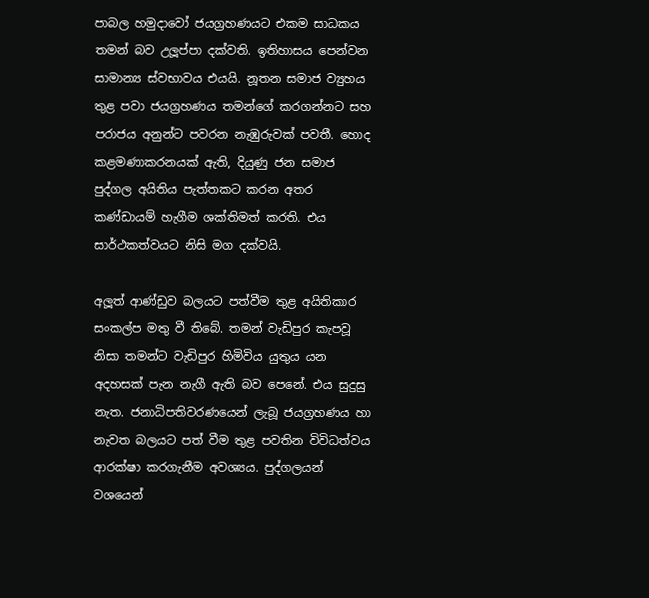පාබල හමුදාවෝ ජයග්‍රහණයට එකම සාධකය තමන් බව උලූප්පා දක්වති. ඉතිහාසය පෙන්වන සාමාන්‍ය ස්වභාවය එයයි. නූතන සමාජ ව්‍යුහය තුළ පවා ජයග්‍රහණය තමන්ගේ කරගන්නට සහ පරාජය අනුන්ට පවරන නැඹුරුවක් පවතී. හොද කළමණාකරනයක් ඇති, දියුණු ජන සමාජ පුද්ගල අයිතිය පැත්තකට කරන අතර කණ්ඩායම් හැගීම ශක්තිමත් කරති. එය සාර්ථකත්වයට නිසි මග දක්වයි.

අලූත් ආණ්ඩුව බලයට පත්වීම තුළ අයිතිකාර සංකල්ප මතු වී තිබේ. තමන් වැඩිපුර කැපවූ නිසා තමන්ට වැඩිපුර හිමිවිය යුතුය යන අදහසක් පැන නැගී ඇති බව පෙනේ. එය සුදුසු නැත. ජනාධිපතිවරණයෙන් ලැබූ ජයග්‍රහණය හා නැවත බලයට පත් වීම තුළ පවතින විවිධත්වය ආරක්ෂා කරගැනීම අවශ්‍යය. පුද්ගලයන් වශයෙන්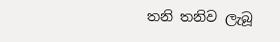තනි තනිව ලැබූ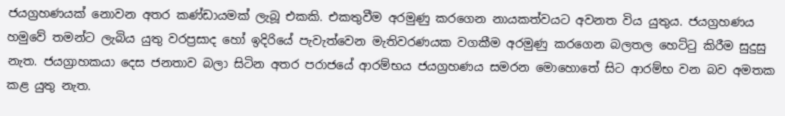ජයග්‍රහණයක් නොවන අතර කණ්ඩායමක් ලැබූ එකකි. එකතුවීම අරමුණු කරගෙන නායකත්වයට අවනත විය යුතුය. ජයග්‍රහණය හමුවේ තමන්ට ලැබිය යුතු වරප්‍රසාද හෝ ඉදිරියේ පැවැත්වෙන මැතිවරණයක වගකීම අරමුණු කරගෙන බලතල හෙට්ටු කිරීම සුදුසු නැත. ජයග්‍රාහකයා දෙස ජනතාව බලා සිටින අතර පරාජයේ ආරම්භය ජයග්‍රහණය සමරන මොහොතේ සිට ආරම්භ වන බව අමතක කළ යුතු නැත.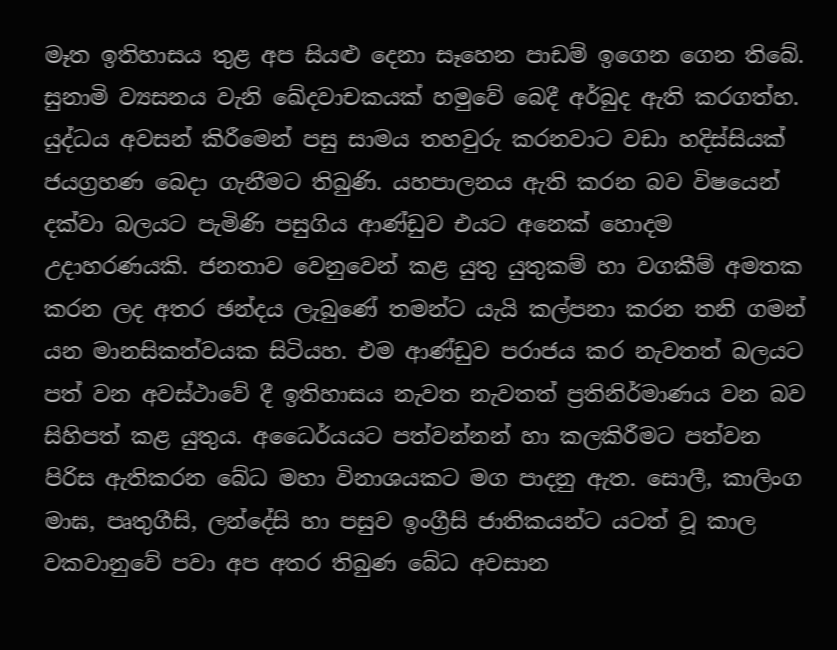මෑත ඉතිහාසය තුළ අප සියළු දෙනා සෑහෙන පාඩම් ඉගෙන ගෙන තිබේ. සුනාමි ව්‍යසනය වැනි ඛේදවාචකයක් හමුවේ බෙදී අර්බුද ඇති කරගත්හ. යුද්ධය අවසන් කිරීමෙන් පසු සාමය තහවුරු කරනවාට වඩා හදිස්සියක් ජයග්‍රහණ බෙදා ගැනීමට තිබුණි. යහපාලනය ඇති කරන බව විෂයෙන් දක්වා බලයට පැමිණි පසුගිය ආණ්ඩුව එයට අනෙක් හොදම උදාහරණයකි. ජනතාව වෙනුවෙන් කළ යුතු යුතුකම් හා වගකීම් අමතක කරන ලද අතර ඡන්දය ලැබුණේ තමන්ට යැයි කල්පනා කරන තනි ගමන් යන මානසිකත්වයක සිටියහ. එම ආණ්ඩුව පරාජය කර නැවතත් බලයට පත් වන අවස්ථාවේ දී ඉතිහාසය නැවත නැවතත් ප්‍රතිනිර්මාණය වන බව සිහිපත් කළ යුතුය. අධෛර්යයට පත්වන්නන් හා කලකිරීමට පත්වන පිරිස ඇතිකරන බේධ මහා විනාශයකට මග පාදනු ඇත. සොලී, කාලිංග මාඝ, පෘතුගීසි, ලන්දේසි හා පසුව ඉංග්‍රීසි ජාතිකයන්ට යටත් වූ කාල වකවානුවේ පවා අප අතර තිබුණ බේධ අවසාන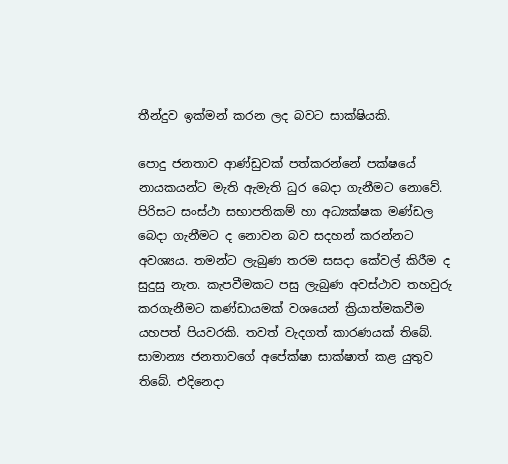තීන්දුව ඉක්මන් කරන ලද බවට සාක්ෂියකි.

පොදු ජනතාව ආණ්ඩුවක් පත්කරන්නේ පක්ෂයේ නායකයන්ට මැති ඇමැති ධුර බෙදා ගැනීමට නොවේ. පිරිසට සංස්ථා සභාපතිකම් හා අධ්‍යක්ෂක මණ්ඩල බෙදා ගැනීමට ද නොවන බව සදහන් කරන්නට අවශ්‍යය. තමන්ට ලැබුණ තරම සසදා කේවල් කිරීම ද සුදුසු නැත. කැපවීමකට පසු ලැබුණ අවස්ථාව තහවුරු කරගැනීමට කණ්ඩායමක් වශයෙන් ක්‍රියාත්මකවීම යහපත් පියවරකි. තවත් වැදගත් කාරණයක් තිබේ. සාමාන්‍ය ජනතාවගේ අපේක්ෂා සාක්ෂාත් කළ යුතුව තිබේ. එදිනෙදා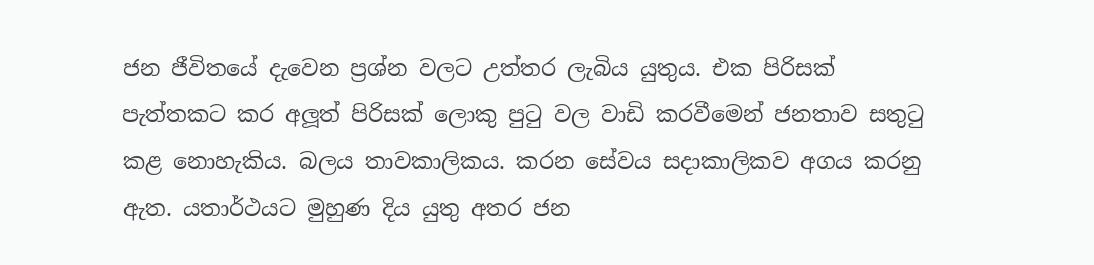ජන ජීවිතයේ දැවෙන ප්‍රශ්න වලට උත්තර ලැබිය යුතුය. එක පිරිසක් පැත්තකට කර අලූත් පිරිසක් ලොකු පුටු වල වාඩි කරවීමෙන් ජනතාව සතුටු කළ නොහැකිය. බලය තාවකාලිකය. කරන සේවය සදාකාලිකව අගය කරනු ඇත. යතාර්ථයට මුහුණ දිය යුතු අතර ජන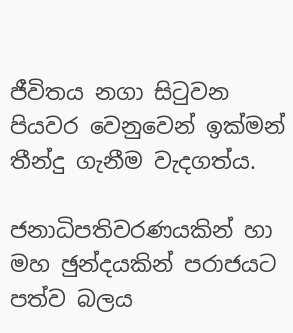ජීවිතය නගා සිටුවන පියවර වෙනුවෙන් ඉක්මන් තීන්දු ගැනීම වැදගත්ය.

ජනාධිපතිවරණයකින් හා මහ ඡුන්දයකින් පරාජයට පත්ව බලය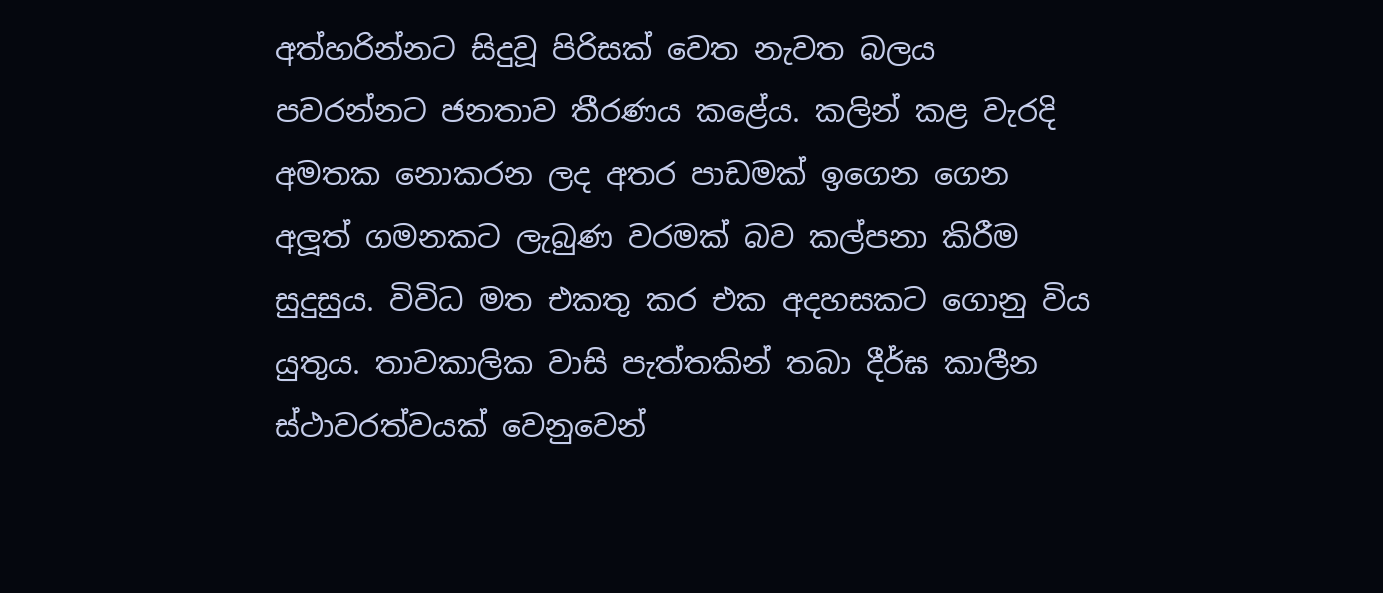අත්හරින්නට සිදුවූ පිරිසක් වෙත නැවත බලය පවරන්නට ජනතාව තීරණය කළේය. කලින් කළ වැරදි අමතක නොකරන ලද අතර පාඩමක් ඉගෙන ගෙන අලූත් ගමනකට ලැබුණ වරමක් බව කල්පනා කිරීම සුදුසුය. විවිධ මත එකතු කර එක අදහසකට ගොනු විය යුතුය. තාවකාලික වාසි පැත්තකින් තබා දීර්ඝ කාලීන ස්ථාවරත්වයක් වෙනුවෙන්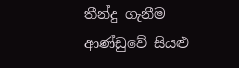තීන්දු ගැනීම ආණ්ඩුවේ සියළු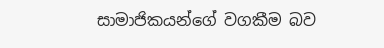සාමාජිකයන්ගේ වගකීම බව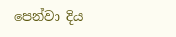පෙන්වා දිය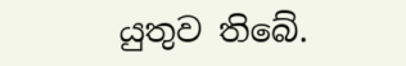යුතුව තිබේ.